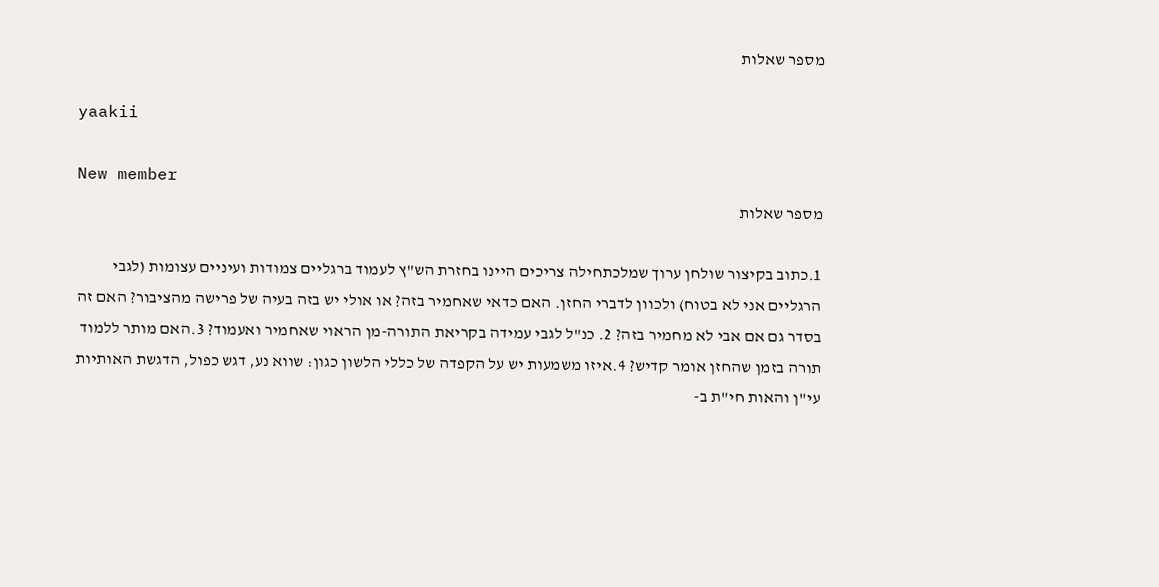מספר שאלות

yaakii

New member
מספר שאלות

1.כתוב בקיצור שולחן ערוך שמלכתחילה צריכים היינו בחזרת הש"ץ לעמוד ברגליים צמודות ועיניים עצומות (לגבי הרגליים אני לא בטוח) ולכוון לדברי החזן. האם כדאי שאחמיר בזה? או אולי יש בזה בעיה של פרישה מהציבור? האם זה בסדר גם אם אבי לא מחמיר בזה? 2. כנ"ל לגבי עמידה בקריאת התורה-מן הראוי שאחמיר ואעמוד? 3.האם מותר ללמוד תורה בזמן שהחזן אומר קדיש? 4.איזו משמעות יש על הקפדה של כללי הלשון כגון: שווא נע, דגש כפול, הדגשת האותיות עי"ן והאות חי"ת ב-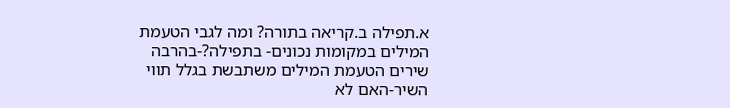א.תפילה ב.קריאה בתורה? ומה לגבי הטעמת המילים במקומות נכונים- בתפילה?-בהרבה שירים הטעמת המילים משתבשת בגלל תווי השיר-האם לא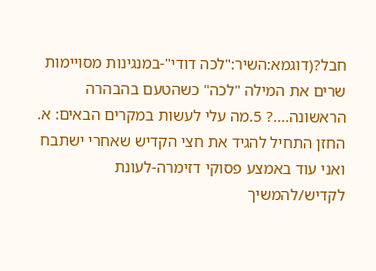חבל?(דוגמא:השיר:"לכה דודי"-במנגינות מסויימות שרים את המילה "לכה" כשהטעם בהבהרה הראשונה....? 5.מה עלי לעשות במקרים הבאים: א. החזן התחיל להגיד את חצי הקדיש שאחרי ישתבח ואני עוד באמצע פסוקי דזימרה-לעונת לקדיש/להמשיך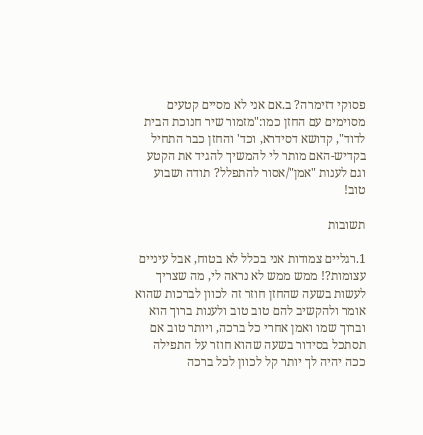פסוקי דזימרה? ב.אם אני לא מסיים קטעים מסוימים עם החזן כמו:"מזמור שיר חנוכת הבית לדוד", קדושא דסידרא, וכד' והחזן כבר התחיל בקדיש-האם מותר לי להמשיך להגיד את הקטע וגם לענות "אמן"/אסור להתפלל? תודה ושבוע טוב!

תשובות

1.רגליים צמודות אני בכלל לא בטוח, אבל עיניים עצומות?! ממש ממש לא נראה לי, מה שצריך לעשות בשעה שהחזן חוזר זה לכוון לברכות שהוא אומר ולהקשיב להם טוב טוב ולענות ברוך הוא וברוך שמו ואמן אחרי כל ברכה, ויותר טוב אם תסתכל בסידור בשעה שהוא חוזר על התפילה ככה יהיה לך יותר קל לכוון לכל ברכה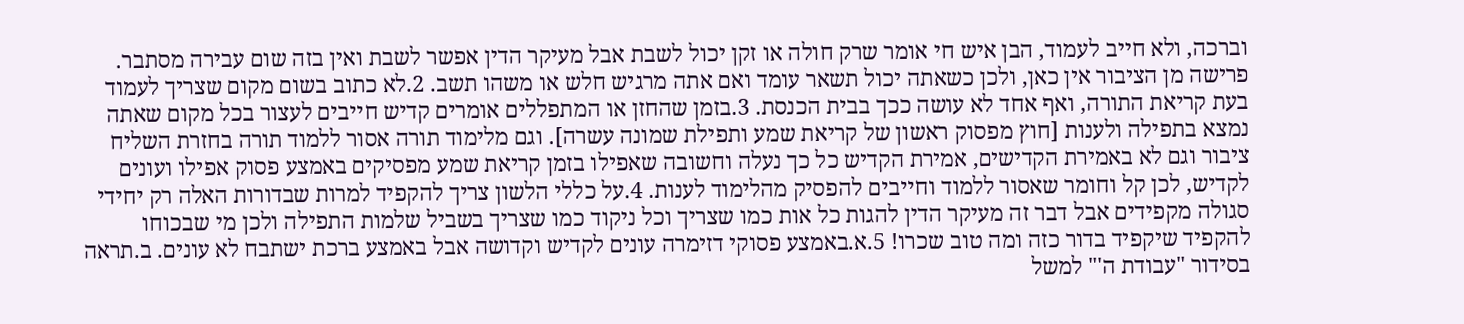וברכה, ולא חייב לעמוד, הבן איש חי אומר שרק חולה או זקן יכול לשבת אבל מעיקר הדין אפשר לשבת ואין בזה שום עבירה מסתבר. פרישה מן הציבור אין כאן, ולכן כשאתה יכול תשאר עומד ואם אתה מרגיש חלש או משהו תשב. 2.לא כתוב בשום מקום שצריך לעמוד בעת קריאת התורה, ואף אחד לא עושה ככך בבית הכנסת. 3.בזמן שהחזן או המתפללים אומרים קדיש חייבים לעצור בכל מקום שאתה נמצא בתפילה ולענות [חוץ מפסוק ראשון של קריאת שמע ותפילת שמונה עשרה]. וגם מלימוד תורה אסור ללמוד תורה בחזרת השליח ציבור וגם לא באמירת הקדישים, אמירת הקדיש כל כך נעלה וחשובה שאפילו בזמן קריאת שמע מפסיקים באמצע פסוק אפילו ועונים לקדיש, לכן קל וחומר שאסור ללמוד וחייבים להפסיק מהלימוד לענות. 4.על כללי הלשון צריך להקפיד למרות שבדורות האלה רק יחידי סגולה מקפידים אבל דבר זה מעיקר הדין להגות כל אות כמו שצריך וכל ניקוד כמו שצריך בשביל שלמות התפילה ולכן מי שבכוחו להקפיד שיקפיד בדור כזה ומה טוב שכרו! 5.א.באמצע פסוקי דזימרה עונים לקדיש וקדושה אבל באמצע ברכת ישתבח לא עונים. ב.תראה בסידור "עבודת ה'" למשל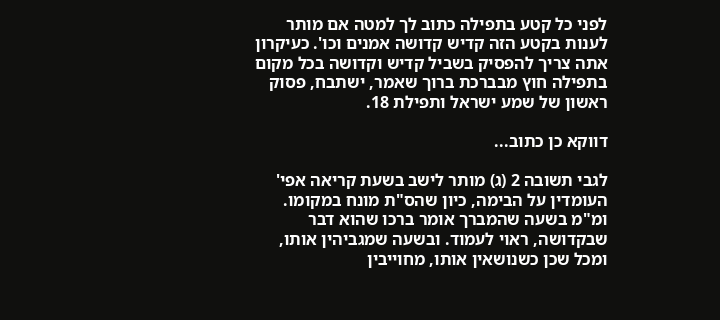לפני כל קטע בתפילה כתוב לך למטה אם מותר לענות בקטע הזה קדיש קדושה אמנים וכו'. כעיקרון אתה צריך להפסיק בשביל קדיש וקדושה בכל מקום בתפילה חוץ מבברכת ברוך שאמר, ישתבח, פסוק ראשון של שמע ישראל ותפילת 18.

דווקא כן כתוב...

לגבי תשובה 2 (ג) מותר לישב בשעת קריאה אפי' העומדין על הבימה, כיון שהס"ת מונח במקומו. ומ"מ בשעה שהמברך אומר ברכו שהוא דבר שבקדושה, ראוי לעמוד. ובשעה שמגביהין אותו, ומכל שכן כשנושאין אותו, מחוייבין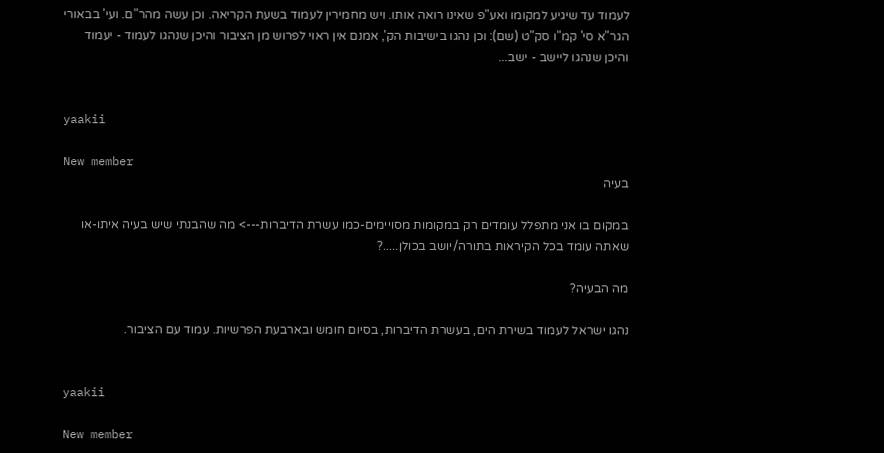לעמוד עד שיגיע למקומו ואע"פ שאינו רואה אותו. ויש מחמירין לעמוד בשעת הקריאה. וכן עשה מהר"ם. ועי' בבאורי הגר"א סי' קמ"ו סק"ט (שם): וכן נהגו בישיבות הק', אמנם אין ראוי לפרוש מן הציבור והיכן שנהגו לעמוד - יעמוד והיכן שנהגו ליישב - ישב...


yaakii

New member
בעיה

במקום בו אני מתפלל עומדים רק במקומות מסויימים-כמו עשרת הדיברות---> מה שהבנתי שיש בעיה איתו-או שאתה עומד בכל הקיראות בתורה/יושב בכולן.....?

מה הבעיה?

נהגו ישראל לעמוד בשירת הים, בעשרת הדיברות, בסיום חומש ובארבעת הפרשיות. עמוד עם הציבור.


yaakii

New member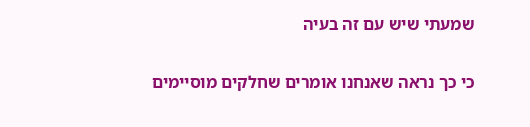שמעתי שיש עם זה בעיה

כי כך נראה שאנחנו אומרים שחלקים מוסיימים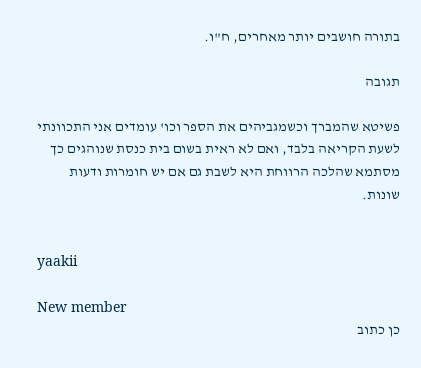בתורה חושבים יותר מאחרים, ח"ו.

תגובה

פשיטא שהמברך וכשמגביהים את הספר וכו' עומדים אני התכוונתי לשעת הקריאה בלבד, ואם לא ראית בשום בית כנסת שנוהגים כך מסתמא שהלכה הרווחת היא לשבת גם אם יש חומרות ודעות שונות.


yaakii

New member
כן כתוב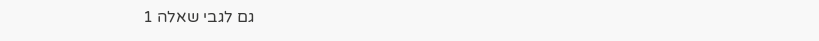גם לגבי שאלה 1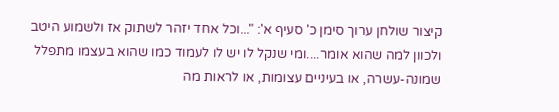קיצור שולחן ערוך סימן כ' סעיף א': "...וכל אחד יזהר לשתוק אז ולשמוע היטב ולכוון למה שהוא אומר....ומי שנקל לו יש לו לעמוד כמו שהוא בעצמו מתפלל שמונה-עשרה, או בעיניים עצומות, או לראות מה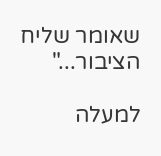שאומר שליח הציבור..."

למעלה